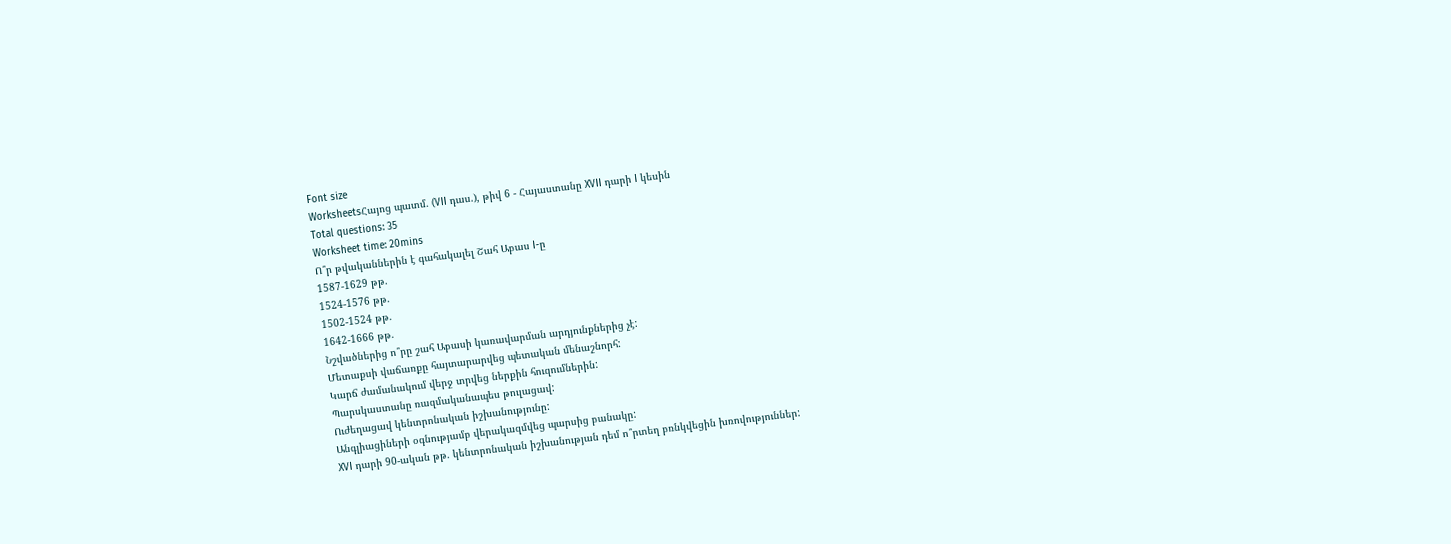Font size
WorksheetsՀայոց պատմ. (VII դաս.), թիվ 6 - Հայաստանը XVII դարի I կեսին
Total questions: 35
Worksheet time: 20mins
Ո՞ր թվականներին է գահակալել Շահ Աբաս I-ը
1587-1629 թթ.
1524-1576 թթ.
1502-1524 թթ.
1642-1666 թթ.
Նշվածներից ո՞րը շահ Աբասի կառավարման արդյունքներից չէ:
Մետաքսի վաճառքը հայտարարվեց պետական մենաշնորհ:
Կարճ ժամանակում վերջ տրվեց ներքին հուզումներին:
Պարսկաստանը ռազմականապես թուլացավ:
Ուժեղացավ կենտրոնական իշխանությունը:
Անգլիացիների օգնությամբ վերակազմվեց պարսից բանակը:
XVI դարի 90-ական թթ. կենտրոնական իշխանության դեմ ո՞րտեղ բռնկվեցին խռովություններ: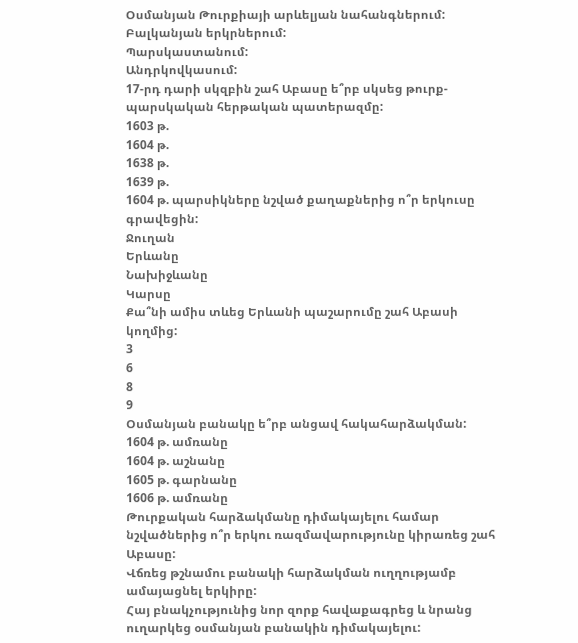Օսմանյան Թուրքիայի արևելյան նահանգներում:
Բալկանյան երկրներում:
Պարսկաստանում:
Անդրկովկասում:
17-րդ դարի սկզբին շահ Աբասը ե՞րբ սկսեց թուրք-պարսկական հերթական պատերազմը:
1603 թ.
1604 թ.
1638 թ.
1639 թ.
1604 թ. պարսիկները նշված քաղաքներից ո՞ր երկուսը գրավեցին:
Ջուղան
Երևանը
Նախիջևանը
Կարսը
Քա՞նի ամիս տևեց Երևանի պաշարումը շահ Աբասի կողմից:
3
6
8
9
Օսմանյան բանակը ե՞րբ անցավ հակահարձակման:
1604 թ. ամռանը
1604 թ. աշնանը
1605 թ. գարնանը
1606 թ. ամռանը
Թուրքական հարձակմանը դիմակայելու համար նշվածներից ո՞ր երկու ռազմավարությունը կիրառեց շահ Աբասը:
Վճռեց թշնամու բանակի հարձակման ուղղությամբ ամայացնել երկիրը:
Հայ բնակչությունից նոր զորք հավաքագրեց և նրանց ուղարկեց օսմանյան բանակին դիմակայելու: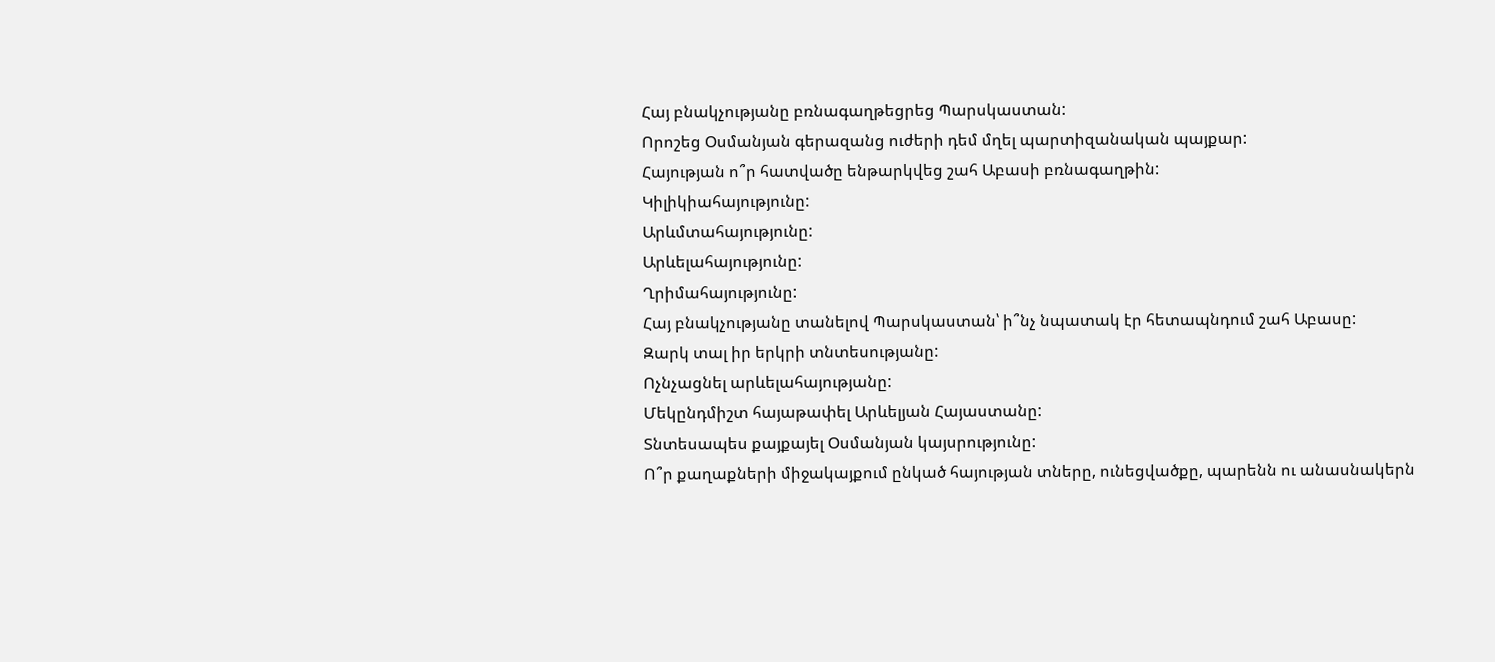Հայ բնակչությանը բռնագաղթեցրեց Պարսկաստան:
Որոշեց Օսմանյան գերազանց ուժերի դեմ մղել պարտիզանական պայքար:
Հայության ո՞ր հատվածը ենթարկվեց շահ Աբասի բռնագաղթին:
Կիլիկիահայությունը:
Արևմտահայությունը:
Արևելահայությունը:
Ղրիմահայությունը:
Հայ բնակչությանը տանելով Պարսկաստան՝ ի՞նչ նպատակ էր հետապնդում շահ Աբասը:
Զարկ տալ իր երկրի տնտեսությանը:
Ոչնչացնել արևելահայությանը:
Մեկընդմիշտ հայաթափել Արևելյան Հայաստանը:
Տնտեսապես քայքայել Օսմանյան կայսրությունը:
Ո՞ր քաղաքների միջակայքում ընկած հայության տները, ունեցվածքը, պարենն ու անասնակերն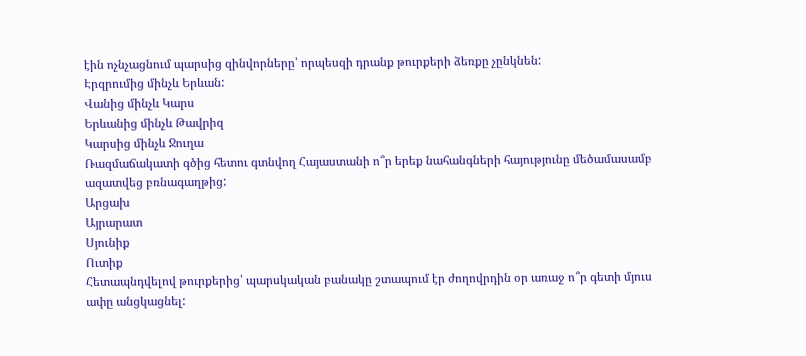էին ոչնչացնում պարսից զինվորները՝ որպեսզի դրանք թուրքերի ձեռքը չընկնեն:
Էրզրումից մինչև Երևան:
Վանից մինչև Կարս
Երևանից մինչև Թավրիզ
Կարսից մինչև Ջուղա
Ռազմաճակատի գծից հետու գտնվող Հայաստանի ո՞ր երեք նահանգների հայությունը մեծամասամբ ազատվեց բռնագաղթից:
Արցախ
Այրարատ
Սյունիք
Ուտիք
Հետապնդվելով թուրքերից՝ պարսկական բանակը շտապում էր ժողովրդին օր առաջ ո՞ր գետի մյուս ափը անցկացնել: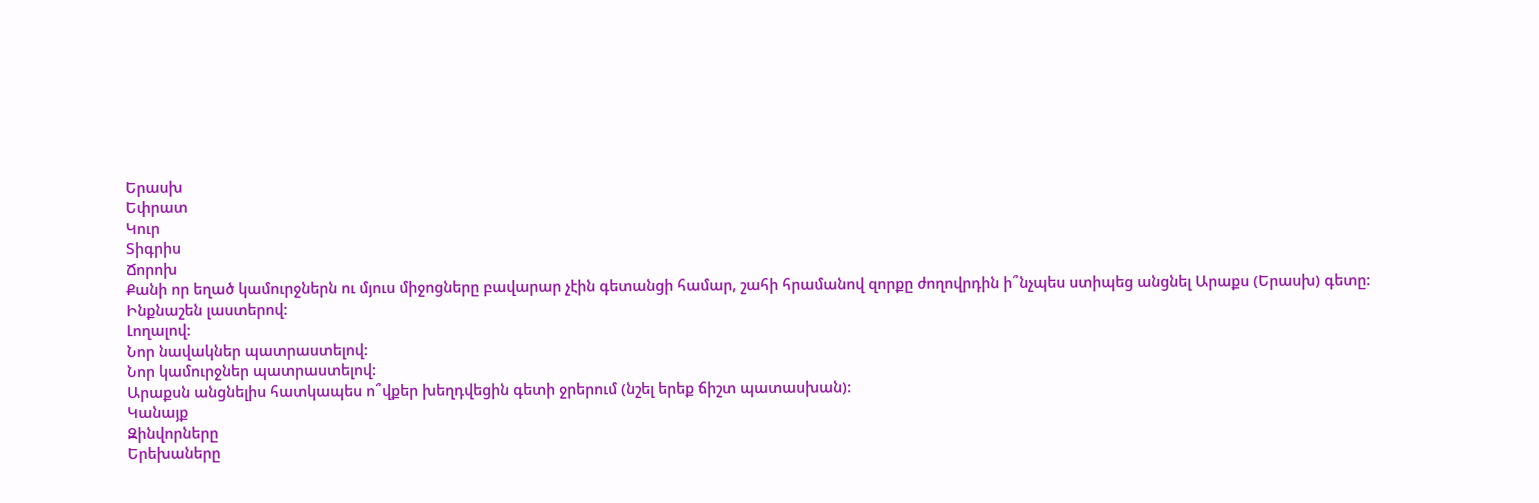Երասխ
Եփրատ
Կուր
Տիգրիս
Ճորոխ
Քանի որ եղած կամուրջներն ու մյուս միջոցները բավարար չէին գետանցի համար, շահի հրամանով զորքը ժողովրդին ի՞նչպես ստիպեց անցնել Արաքս (Երասխ) գետը:
Ինքնաշեն լաստերով:
Լողալով:
Նոր նավակներ պատրաստելով:
Նոր կամուրջներ պատրաստելով:
Արաքսն անցնելիս հատկապես ո՞վքեր խեղդվեցին գետի ջրերում (նշել երեք ճիշտ պատասխան):
Կանայք
Զինվորները
Երեխաները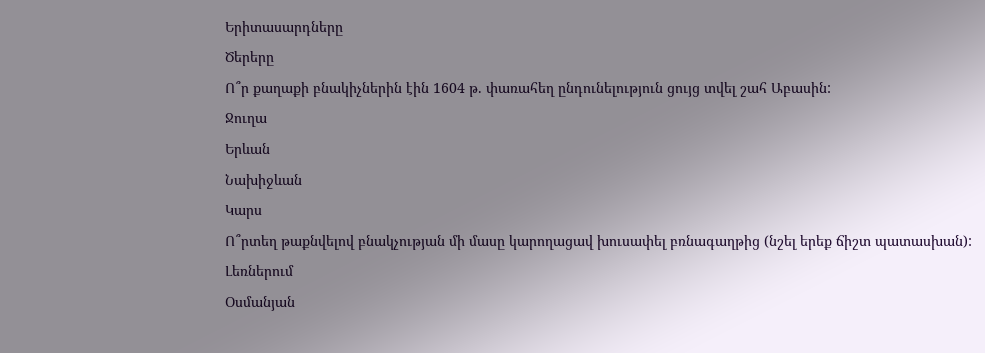Երիտասարդները
Ծերերը
Ո՞ր քաղաքի բնակիչներին էին 1604 թ. փառահեղ ընդունելություն ցույց տվել շահ Աբասին:
Ջուղա
Երևան
Նախիջևան
Կարս
Ո՞րտեղ թաքնվելով բնակչության մի մասը կարողացավ խուսափել բռնագաղթից (նշել երեք ճիշտ պատասխան):
Լեռներում
Օսմանյան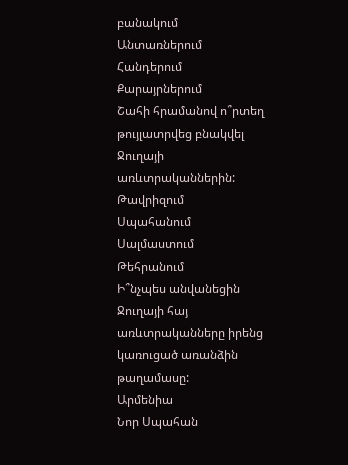բանակում
Անտառներում
Հանդերում
Քարայրներում
Շահի հրամանով ո՞րտեղ թույլատրվեց բնակվել Ջուղայի առևտրականներին:
Թավրիզում
Սպահանում
Սալմաստում
Թեհրանում
Ի՞նչպես անվանեցին Ջուղայի հայ առևտրականները իրենց կառուցած առանձին թաղամասը:
Արմենիա
Նոր Սպահան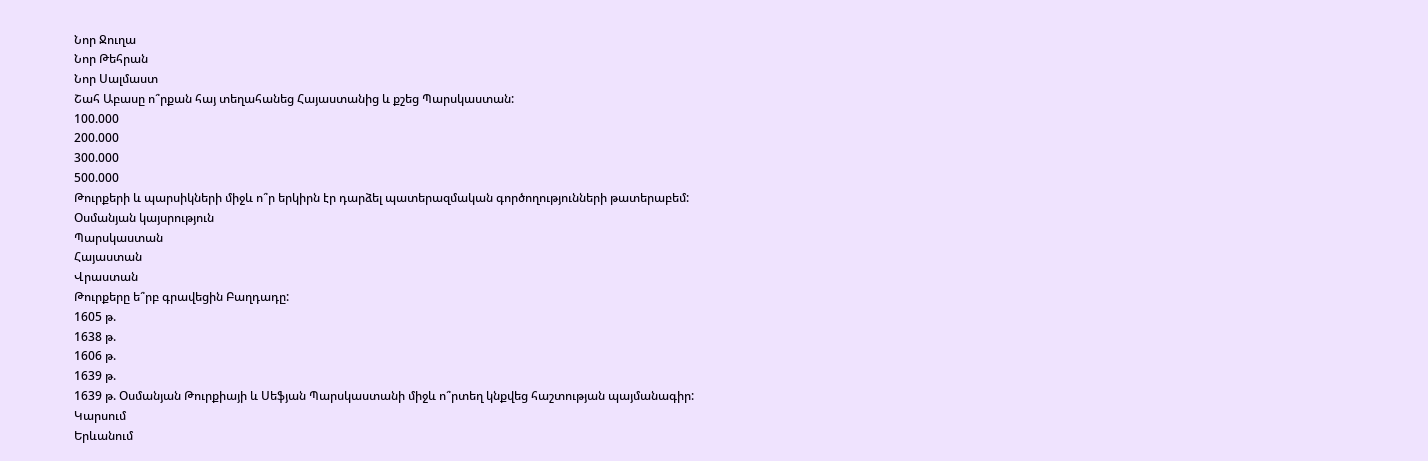Նոր Ջուղա
Նոր Թեհրան
Նոր Սալմաստ
Շահ Աբասը ո՞րքան հայ տեղահանեց Հայաստանից և քշեց Պարսկաստան:
100.000
200.000
300.000
500.000
Թուրքերի և պարսիկների միջև ո՞ր երկիրն էր դարձել պատերազմական գործողությունների թատերաբեմ:
Օսմանյան կայսրություն
Պարսկաստան
Հայաստան
Վրաստան
Թուրքերը ե՞րբ գրավեցին Բաղդադը:
1605 թ.
1638 թ.
1606 թ.
1639 թ.
1639 թ. Օսմանյան Թուրքիայի և Սեֆյան Պարսկաստանի միջև ո՞րտեղ կնքվեց հաշտության պայմանագիր:
Կարսում
Երևանում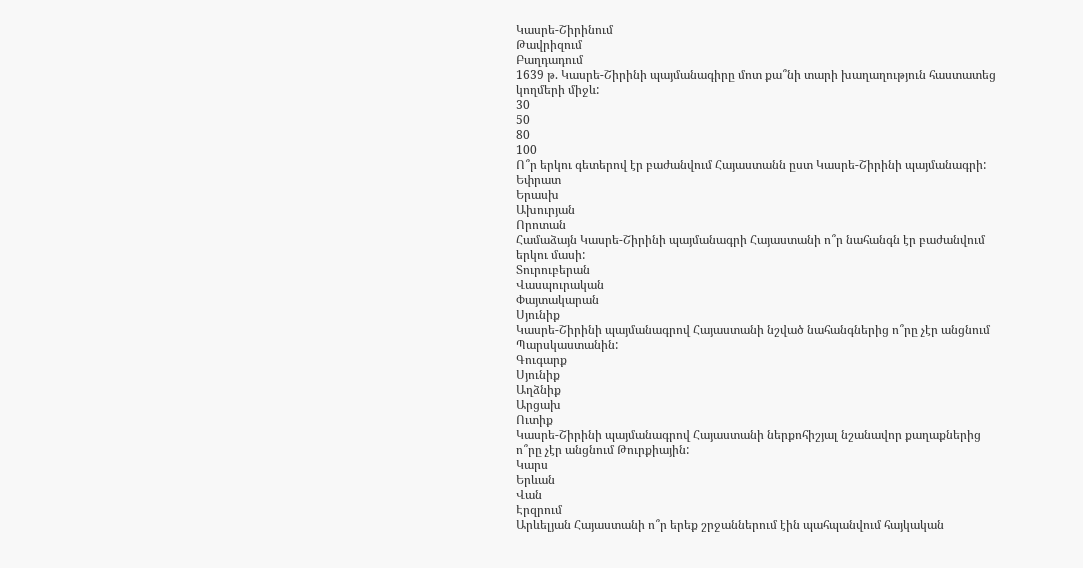Կասրե-Շիրինում
Թավրիզում
Բաղդադում
1639 թ. Կասրե-Շիրինի պայմանագիրը մոտ քա՞նի տարի խաղաղություն հաստատեց կողմերի միջև:
30
50
80
100
Ո՞ր երկու գետերով էր բաժանվում Հայաստանն ըստ Կասրե-Շիրինի պայմանագրի:
Եփրատ
Երասխ
Ախուրյան
Որոտան
Համաձայն Կասրե-Շիրինի պայմանագրի Հայաստանի ո՞ր նահանգն էր բաժանվում երկու մասի:
Տուրուբերան
Վասպուրական
Փայտակարան
Սյունիք
Կասրե-Շիրինի պայմանագրով Հայաստանի նշված նահանգներից ո՞րը չէր անցնում Պարսկաստանին:
Գուգարք
Սյունիք
Աղձնիք
Արցախ
Ուտիք
Կասրե-Շիրինի պայմանագրով Հայաստանի ներքոհիշյալ նշանավոր քաղաքներից ո՞րը չէր անցնում Թուրքիային:
Կարս
Երևան
Վան
Էրզրում
Արևելյան Հայաստանի ո՞ր երեք շրջաններում էին պահպանվում հայկական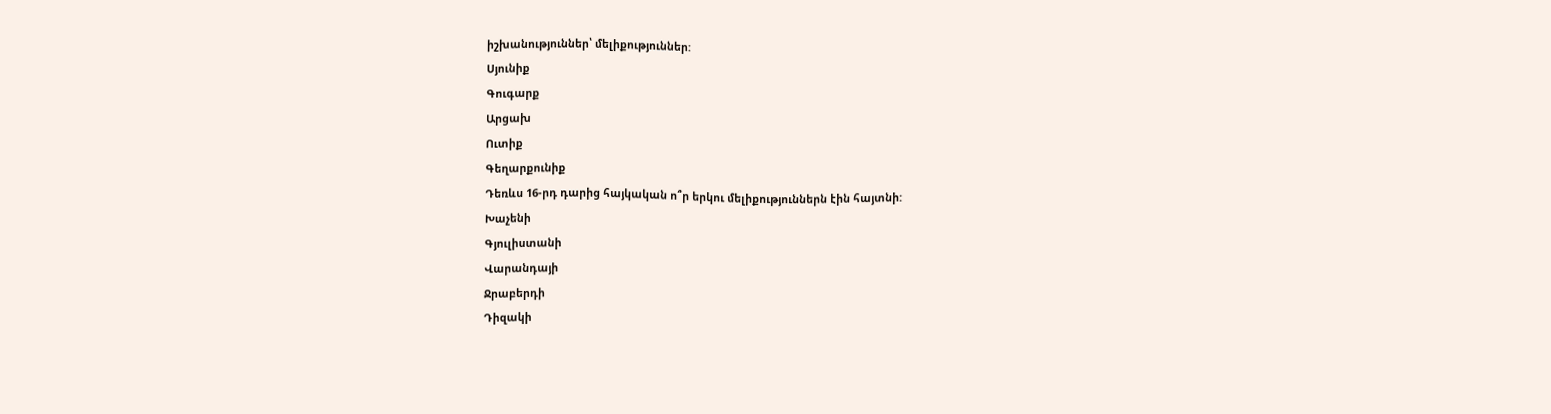իշխանություններ՝ մելիքություններ:
Սյունիք
Գուգարք
Արցախ
Ուտիք
Գեղարքունիք
Դեռևս 16-րդ դարից հայկական ո՞ր երկու մելիքություններն էին հայտնի:
Խաչենի
Գյուլիստանի
Վարանդայի
Ջրաբերդի
Դիզակի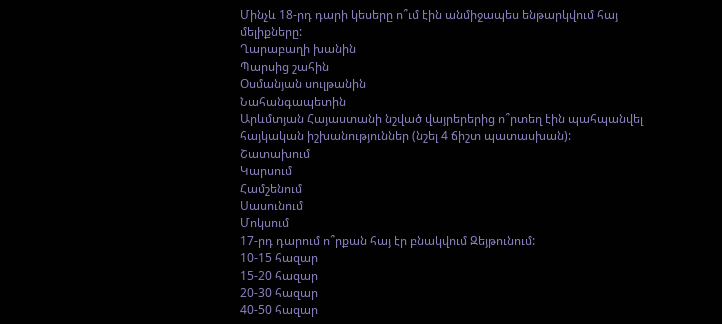Մինչև 18-րդ դարի կեսերը ո՞ւմ էին անմիջապես ենթարկվում հայ մելիքները:
Ղարաբաղի խանին
Պարսից շահին
Օսմանյան սուլթանին
Նահանգապետին
Արևմտյան Հայաստանի նշված վայրերերից ո՞րտեղ էին պահպանվել հայկական իշխանություններ (նշել 4 ճիշտ պատասխան):
Շատախում
Կարսում
Համշենում
Սասունում
Մոկսում
17-րդ դարում ո՞րքան հայ էր բնակվում Զեյթունում:
10-15 հազար
15-20 հազար
20-30 հազար
40-50 հազար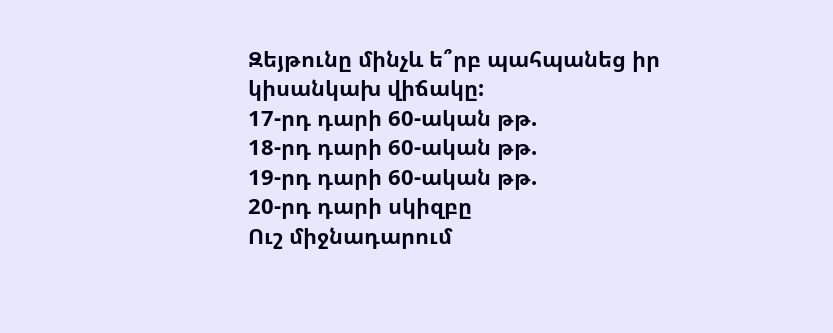Զեյթունը մինչև ե՞րբ պահպանեց իր կիսանկախ վիճակը:
17-րդ դարի 60-ական թթ.
18-րդ դարի 60-ական թթ.
19-րդ դարի 60-ական թթ.
20-րդ դարի սկիզբը
Ուշ միջնադարում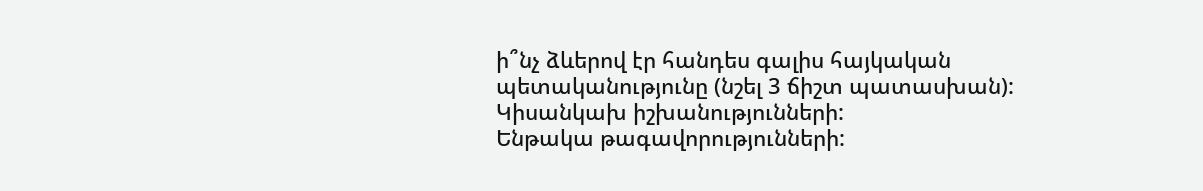ի՞նչ ձևերով էր հանդես գալիս հայկական պետականությունը (նշել 3 ճիշտ պատասխան):
Կիսանկախ իշխանությունների:
Ենթակա թագավորությունների: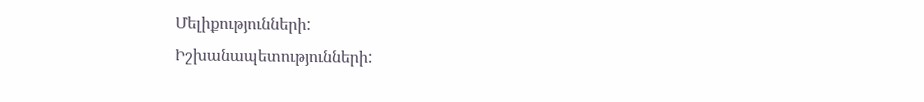Մելիքությունների:
Իշխանապետությունների: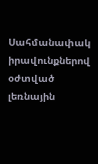Սահմանափակ իրավունքներով օժտված լեռնային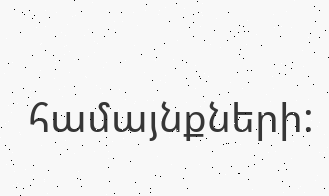համայնքների: